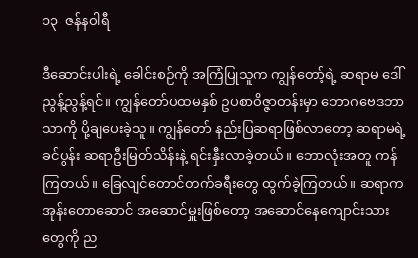၁၃  ဇန်နဝါရီ

ဒီဆောင်းပါးရဲ့ ခေါင်းစဉ်ကို အကြံပြုသူက ကျွန်တော့်ရဲ့ ဆရာမ ဒေါ်ညွန့်ညွန့်ရင်။ ကျွန်တော်ပထမနှစ် ဥပစာဝိဇ္ဇာတန်းမှာ ဘောဂဗေဒဘာသာကို ပို့ချပေးခဲ့သူ။ ကျွန်တော် နည်းပြဆရာဖြစ်လာတော့ ဆရာမရဲ့ခင်ပွန်း ဆရာဦးမြတ်သိန်းနဲ့ ရင်းနှီးလာခဲ့တယ်။ ဘောလုံးအတူ ကန်ကြတယ်။ ခြေလျင်တောင်တက်ခရီးတွေ ထွက်ခဲ့ကြတယ်။ ဆရာက အုန်းတောဆောင် အဆောင်မှူးဖြစ်တော့ အဆောင်နေကျောင်းသားတွေကို ည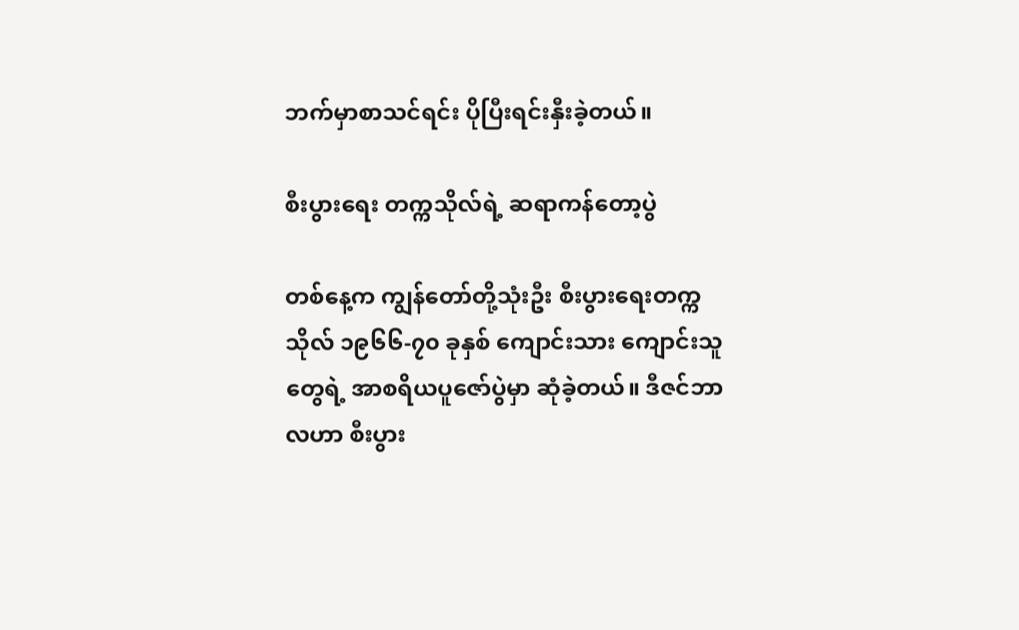ဘက်မှာစာသင်ရင်း ပိုပြီးရင်းနှီးခဲ့တယ်။

စီးပွားရေး တက္ကသိုလ်ရဲ့ ဆရာကန်တော့ပွဲ

တစ်နေ့က ကျွန်တော်တို့သုံးဦး စီးပွားရေးတက္ကသိုလ် ၁၉၆၆-၇၀ ခုနှစ် ကျောင်းသား ကျောင်းသူတွေရဲ့ အာစရိယပူဇော်ပွဲမှာ ဆုံခဲ့တယ်။ ဒီဇင်ဘာလဟာ စီးပွား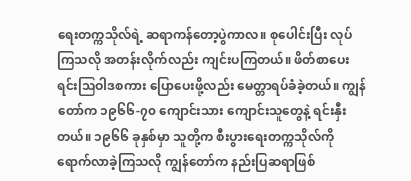ရေးတက္ကသိုလ်ရဲ့ ဆရာကန်တော့ပွဲကာလ။ စုပေါင်းပြီး လုပ်ကြသလို အတန်းလိုက်လည်း ကျင်းပကြတယ်။ ဖိတ်စာပေးရင်းဩဝါဒစကား ပြောပေးဖို့လည်း မေတ္တာရပ်ခံခဲ့တယ်။ ကျွန်တော်က ၁၉၆၆-၇၀ ကျောင်းသား ကျောင်းသူတွေနဲ့ ရင်းနှီးတယ်။ ၁၉၆၆ ခုနှစ်မှာ သူတို့က စီးပွားရေးတက္ကသိုလ်ကို ရောက်လာခဲ့ကြသလို ကျွန်တော်က နည်းပြဆရာဖြစ်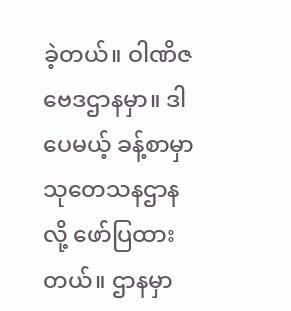ခဲ့တယ်။ ဝါဏိဇဗေဒဌာနမှာ။ ဒါပေမယ့် ခန့်စာမှာ သုတေသနဌာနလို့ ဖော်ပြထားတယ်။ ဌာနမှာ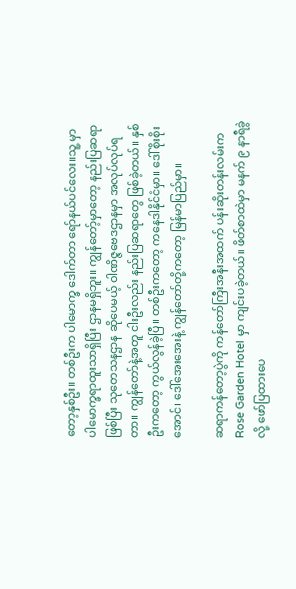တော့နှစ်ဦး။ တစ်ဦးက ပါမောက္ခ ဒေါက်တာ ရော်နယ်ပင်လေး။သူ့ မှာ ပါမောက္ခရာထူးသာရှိပြီး ဌာနမရှိဘူး။ ကျွန်တော့်မှာတော့ နည်းပြဆရာဖြစ်ပြီး သုတေသနဌာန ဆိုပေမယ့် ဝါဏိဇ္ဇဗေဒဌာနမှာ အလုပ်လုပ်ရတာ။ ကျွန်တော်နဲ့အတူ ငါးဦးလည်း နည်းပြဆရာတွေ ဖြစ်ခဲ့တယ်။ နှစ်ဦးကတော့ ကွယ်လွန်ခဲ့ပြီ။ တစ်ဦးကတော့ ကနေဒါနိုင်ငံမှာ။ ဒေါ်စိုးစိုးအောင်၊ ဒေါ်အေးအေးနဲ့ ကျွန်တော်တို့ကတော့ မြန်မာပြည်မှာ။

ဆရာကန်တော့ပွဲကို ကန်တော်ကြီးအနီးအထက် ပန်းဆိုးတန်းလမ်းက Rose Garden Hotel မှာ ကျင်းပခဲ့တယ်။ ဖိတ်စာထဲမှာ မနက် ၉ နာရီခွဲလို့ ဖော်ပြထားပေ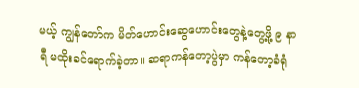မယ့် ကျွန်တော်က မိတ်ဟောင်းဆွေဟောင်းတွေနဲ့တွေ့ဖို့ ၉ နာရီ မထိုးခင်ရောက်ခဲ့တာ။ ဆရာကန်တော့ပွဲမှာ ကန်တော့ခံရုံ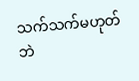သက်သက်မဟုတ်ဘဲ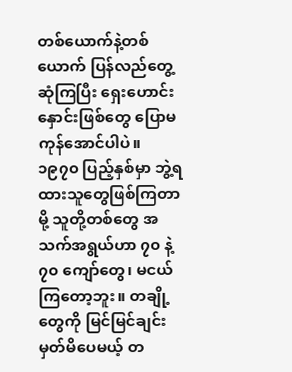တစ်ယောက်နဲ့တစ်ယောက် ပြန်လည်တွေ့ဆုံကြပြီး ရှေးဟောင်းနှောင်းဖြစ်တွေ ပြောမကုန်အောင်ပါပဲ။ ၁၉၇၀ ပြည့်နှစ်မှာ ဘွဲ့ရထားသူတွေဖြစ်ကြတာမို့ သူတို့တစ်တွေ အသက်အရွယ်ဟာ ၇၀ နဲ့ ၇၀ ကျော်တွေ၊ မငယ်ကြတော့ဘူး။ တချို့တွေကို မြင်မြင်ချင်းမှတ်မိပေမယ့် တ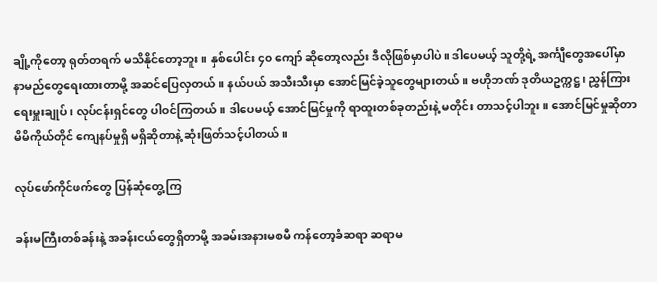ချို့ကိုတော့ ရုတ်တရက် မသိနိုင်တော့ဘူး။ နှစ်ပေါင်း ၄၀ ကျော် ဆိုတော့လည်း ဒီလိုဖြစ်မှာပါပဲ။ ဒါပေမယ့် သူတို့ရဲ့ အင်္ကျီတွေအပေါ်မှာ နာမည်တွေရေးထားတာမို့ အဆင်ပြေလှတယ်။ နယ်ပယ် အသီးသီးမှာ အောင်မြင်ခဲ့သူတွေများတယ်။ ဗဟိုဘဏ် ဒုတိယဥက္ကဋ္ဌ၊ ညွှန်ကြားရေးမှူးချုပ်၊ လုပ်ငန်းရှင်တွေ ပါဝင်ကြတယ်။ ဒါပေမယ့် အောင်မြင်မှုကို ရာထူးတစ်ခုတည်းနဲ့ မတိုင်း တာသင့်ပါဘူး။ အောင်မြင်မှုဆိုတာ မိမိကိုယ်တိုင် ကျေနပ်မှုရှိ မရှိဆိုတာနဲ့ ဆုံးဖြတ်သင့်ပါတယ်။

လုပ်ဖော်ကိုင်ဖက်တွေ ပြန်ဆုံတွေ့ကြ

ခန်းမကြီးတစ်ခန်းနဲ့ အခန်းငယ်တွေရှိတာမို့ အခမ်းအနားမစမီ ကန်တော့ခံဆရာ ဆရာမ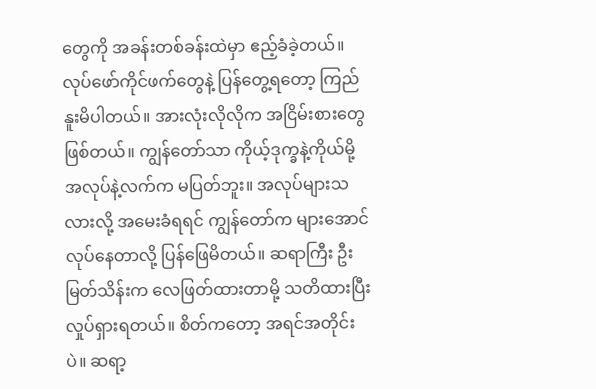တွေကို အခန်းတစ်ခန်းထဲမှာ ဧည့်ခံခဲ့တယ်။ လုပ်ဖော်ကိုင်ဖက်တွေနဲ့ ပြန်တွေ့ရတော့ ကြည်နူးမိပါတယ်။ အားလုံးလိုလိုက အငြိမ်းစားတွေဖြစ်တယ်။ ကျွန်တော်သာ ကိုယ့်ဒုက္ခနဲ့ကိုယ်မို့ အလုပ်နဲ့လက်က မပြတ်ဘူး။ အလုပ်များသလားလို့ အမေးခံရရင် ကျွန်တော်က များအောင်လုပ်နေတာလို့ ပြန်ဖြေမိတယ်။ ဆရာကြီး ဦးမြတ်သိန်းက လေဖြတ်ထားတာမို့ သတိထားပြီး လှုပ်ရှားရတယ်။ စိတ်ကတော့ အရင်အတိုင်းပဲ။ ဆရာ့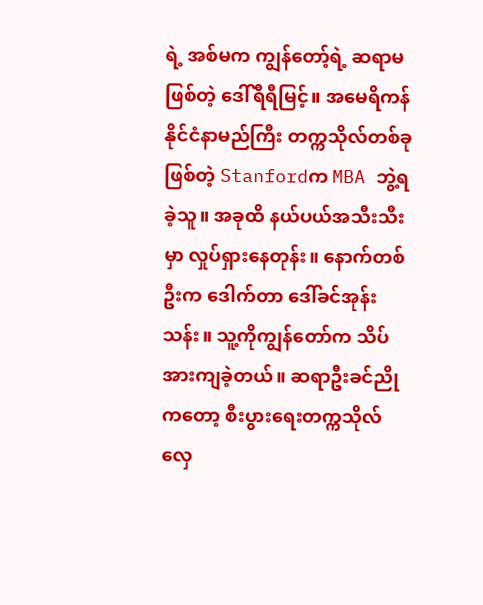ရဲ့ အစ်မက ကျွန်တော့်ရဲ့ ဆရာမဖြစ်တဲ့ ဒေါ်ရီရီမြင့်။ အမေရိကန်နိုင်ငံနာမည်ကြီး တက္ကသိုလ်တစ်ခုဖြစ်တဲ့ Stanfordက MBA ဘွဲ့ရခဲ့သူ။ အခုထိ နယ်ပယ်အသီးသီးမှာ လှုပ်ရှားနေတုန်း။ နောက်တစ်ဦးက ဒေါက်တာ ဒေါ်ခင်အုန်းသန်း။ သူ့ကိုကျွန်တော်က သိပ်အားကျခဲ့တယ်။ ဆရာဦးခင်ညိုကတော့ စီးပွားရေးတက္ကသိုလ် လှေ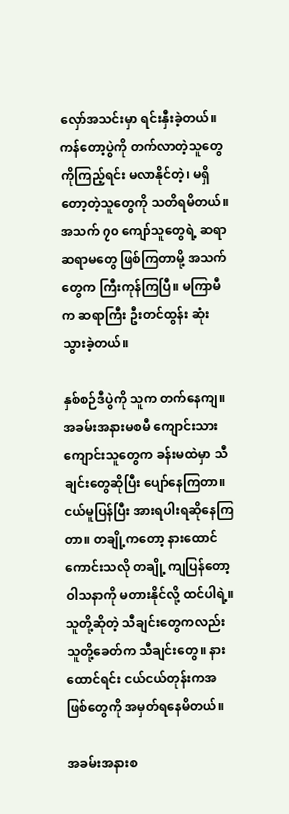လှော်အသင်းမှာ ရင်းနှီးခဲ့တယ်။ ကန်တော့ပွဲကို တက်လာတဲ့သူတွေကိုကြည့်ရင်း မလာနိုင်တဲ့၊ မရှိတော့တဲ့သူတွေကို သတိရမိတယ်။ အသက် ၇၀ ကျော်သူတွေရဲ့ ဆရာ ဆရာမတွေ ဖြစ်ကြတာမို့ အသက်တွေက ကြီးကုန်ကြပြီ။ မကြာမီက ဆရာကြီး ဦးတင်ထွန်း ဆုံးသွားခဲ့တယ်။

နှစ်စဉ်ဒီပွဲကို သူက တက်နေကျ။ အခမ်းအနားမစမီ ကျောင်းသား ကျောင်းသူတွေက ခန်းမထဲမှာ သီချင်းတွေဆိုပြီး ပျော်နေကြတာ။ ငယ်မူပြန်ပြီး အားရပါးရဆိုနေကြတာ။ တချို့ကတော့ နားထောင်ကောင်းသလို တချို့ ကျပြန်တော့ ဝါသနာကို မတားနိုင်လို့ ထင်ပါရဲ့။ သူတို့ဆိုတဲ့ သီချင်းတွေကလည်း သူတို့ခေတ်က သီချင်းတွေ။ နားထောင်ရင်း ငယ်ငယ်တုန်းကအဖြစ်တွေကို အမှတ်ရနေမိတယ်။

အခမ်းအနားစ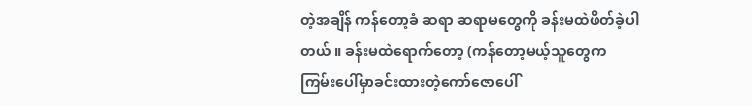တဲ့အချိန် ကန်တော့ခံ ဆရာ ဆရာမတွေကို ခန်းမထဲဖိတ်ခဲ့ပါတယ်။ ခန်းမထဲရောက်တော့ (ကန်တော့မယ့်သူတွေက ကြမ်းပေါ်မှာခင်းထားတဲ့ကော်ဇောပေါ်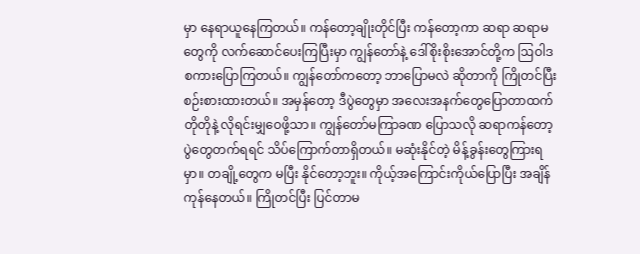မှာ နေရာယူနေကြတယ်။ ကန်တော့ချိုးတိုင်ပြီး ကန်တော့ကာ ဆရာ ဆရာမတွေကို လက်ဆောင်ပေးကြပြီးမှာ ကျွန်တော်နဲ့ ဒေါ်စိုးစိုးအောင်တို့က ဩဝါဒ စကားပြောကြတယ်။ ကျွန်တော်ကတော့ ဘာပြောမလဲ ဆိုတာကို ကြိုတင်ပြီး စဉ်းစားထားတယ်။ အမှန်တော့ ဒီပွဲတွေမှာ အလေးအနက်တွေပြောတာထက် တိုတိုနဲ့ လိုရင်းမျှဝေဖို့သာ။ ကျွန်တော်မကြာခဏ ပြောသလို ဆရာကန်တော့ပွဲတွေတက်ရရင် သိပ်ကြောက်တာရှိတယ်။ မဆုံးနိုင်တဲ့ မိန့်ခွန်းတွေကြားရမှာ။ တချို့တွေက မပြီး နိုင်တော့ဘူး။ ကိုယ့်အကြောင်းကိုယ်ပြောပြီး အချိန်ကုန်နေတယ်။ ကြိုတင်ပြီး ပြင်တာမ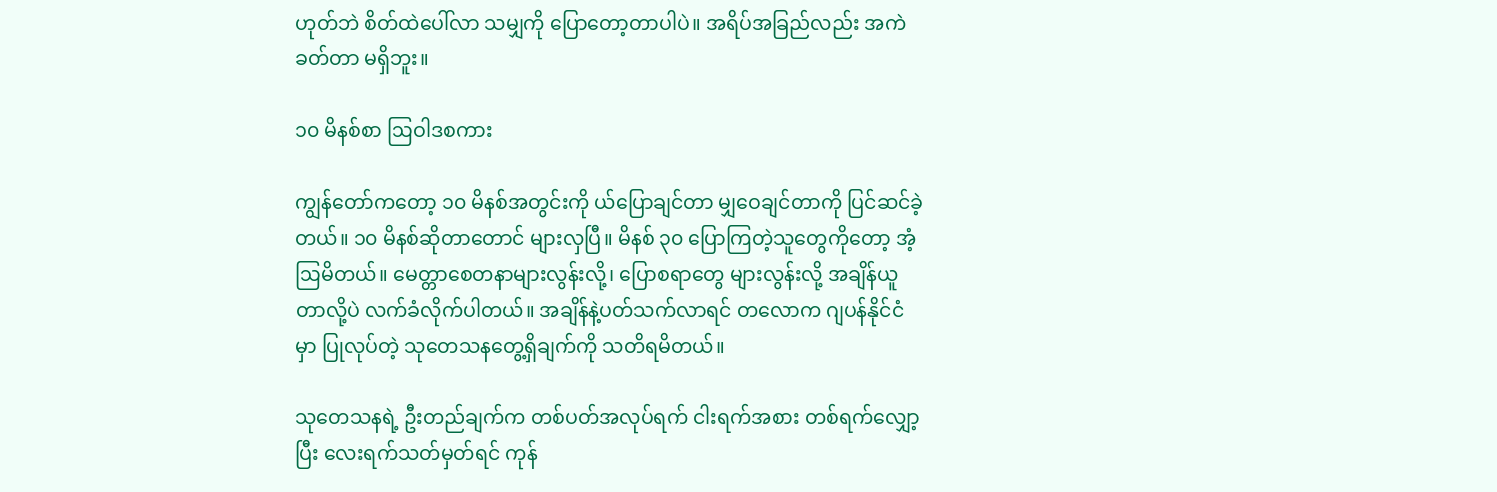ဟုတ်ဘဲ စိတ်ထဲပေါ်လာ သမျှကို ပြောတော့တာပါပဲ။ အရိပ်အခြည်လည်း အကဲခတ်တာ မရှိဘူး။

၁၀ မိနစ်စာ ဩဝါဒစကား

ကျွန်တော်ကတော့ ၁၀ မိနစ်အတွင်းကို ယ်ပြောချင်တာ မျှဝေချင်တာကို ပြင်ဆင်ခဲ့တယ်။ ၁၀ မိနစ်ဆိုတာတောင် များလှပြီ။ မိနစ် ၃၀ ပြောကြတဲ့သူတွေကိုတော့ အံ့ဩမိတယ်။ မေတ္တာစေတနာများလွန်းလို့၊ ပြောစရာတွေ များလွန်းလို့ အချိန်ယူတာလို့ပဲ လက်ခံလိုက်ပါတယ်။ အချိန်နဲ့ပတ်သက်လာရင် တလောက ဂျပန်နိုင်ငံမှာ ပြုလုပ်တဲ့ သုတေသနတွေ့ရှိချက်ကို သတိရမိတယ်။

သုတေသနရဲ့ ဦးတည်ချက်က တစ်ပတ်အလုပ်ရက် ငါးရက်အစား တစ်ရက်လျှော့ပြီး လေးရက်သတ်မှတ်ရင် ကုန်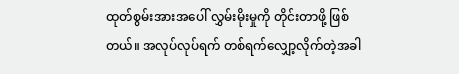ထုတ်စွမ်းအားအပေါ် လွှမ်းမိုးမှုကို တိုင်းတာဖို့ ဖြစ်တယ်။ အလုပ်လုပ်ရက် တစ်ရက်လျှော့လိုက်တဲ့အခါ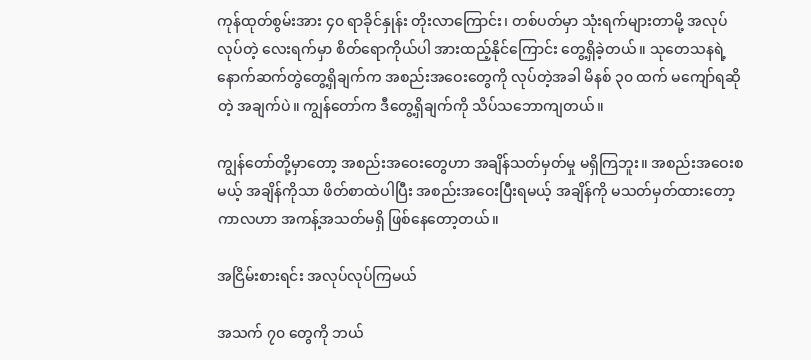ကုန်ထုတ်စွမ်းအား ၄၀ ရာခိုင်နှုန်း တိုးလာကြောင်း၊ တစ်ပတ်မှာ သုံးရက်များတာမို့ အလုပ်လုပ်တဲ့ လေးရက်မှာ စိတ်ရောကိုယ်ပါ အားထည့်နိုင်ကြောင်း တွေ့ရှိခဲ့တယ်။ သုတေသနရဲ့ နောက်ဆက်တွဲတွေ့ရှိချက်က အစည်းအဝေးတွေကို လုပ်တဲ့အခါ မိနစ် ၃၀ ထက် မကျော်ရဆိုတဲ့ အချက်ပဲ။ ကျွန်တော်က ဒီတွေ့ရှိချက်ကို သိပ်သဘောကျတယ်။

ကျွန်တော်တို့မှာတော့ အစည်းအဝေးတွေဟာ အချိန်သတ်မှတ်မှု မရှိကြဘူး။ အစည်းအဝေးစမယ့် အချိန်ကိုသာ ဖိတ်စာထဲပါပြီး အစည်းအဝေးပြီးရမယ့် အချိန်ကို မသတ်မှတ်ထားတော့ ကာလဟာ အကန့်အသတ်မရှိ ဖြစ်နေတော့တယ်။

အငြိမ်းစားရင်း အလုပ်လုပ်ကြမယ်

အသက် ၇၀ တွေကို ဘယ်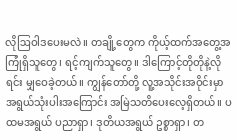လိုဩဝါဒပေးမလဲ။ တချို့တွေက ကိုယ့်ထက်အတွေ့အကြုံရှိသူတွေ၊ ရင့်ကျက်သူတွေ။ ဒါကြောင့်တိုတိုနဲ့လိုရင်း မျှဝေခဲ့တယ်။ ကျွန်တော်တို့ လူ့အသိုင်းအဝိုင်းမှာ အရွယ်သုံးပါးအကြောင်း အမြဲသတိပေးလေ့ရှိတယ်။ ပထမအရွယ် ပညာရှာ၊ ဒုတိယအရွယ် ဥစ္စာရှာ၊ တ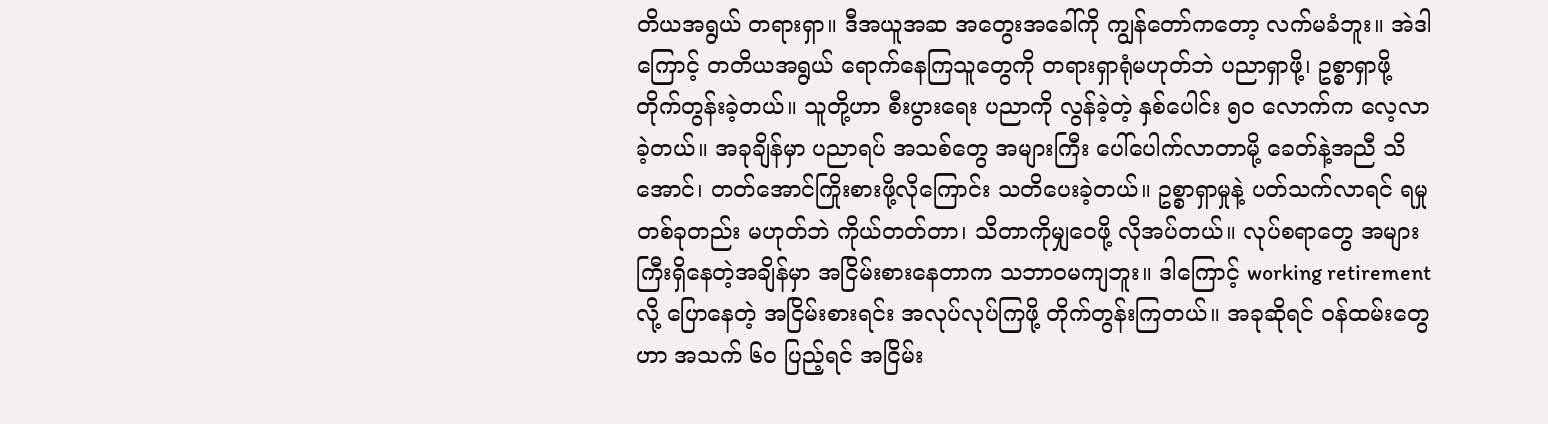တိယအရွယ် တရားရှာ။ ဒီအယူအဆ အတွေးအခေါ်ကို ကျွန်တော်ကတော့ လက်မခံဘူး။ အဲဒါကြောင့် တတိယအရွယ် ရောက်နေကြသူတွေကို တရားရှာရုံမဟုတ်ဘဲ ပညာရှာဖို့၊ ဥစ္စာရှာဖို့ တိုက်တွန်းခဲ့တယ်။ သူတို့ဟာ စီးပွားရေး ပညာကို လွန်ခဲ့တဲ့ နှစ်ပေါင်း ၅၀ လောက်က လေ့လာခဲ့တယ်။ အခုချိန်မှာ ပညာရပ် အသစ်တွေ အများကြီး ပေါ်ပေါက်လာတာမို့ ခေတ်နဲ့အညီ သိအောင်၊ တတ်အောင်ကြိုးစားဖို့လိုကြောင်း သတိပေးခဲ့တယ်။ ဥစ္စာရှာမှုနဲ့ ပတ်သက်လာရင် ရမှုတစ်ခုတည်း မဟုတ်ဘဲ ကိုယ်တတ်တာ၊ သိတာကိုမျှဝေဖို့ လိုအပ်တယ်။ လုပ်စရာတွေ အများကြီးရှိနေတဲ့အချိန်မှာ အငြိမ်းစားနေတာက သဘာဝမကျဘူး။ ဒါကြောင့် working retirement လို့ ပြောနေတဲ့ အငြိမ်းစားရင်း အလုပ်လုပ်ကြဖို့ တိုက်တွန်းကြတယ်။ အခုဆိုရင် ဝန်ထမ်းတွေဟာ အသက် ၆၀ ပြည့်ရင် အငြိမ်း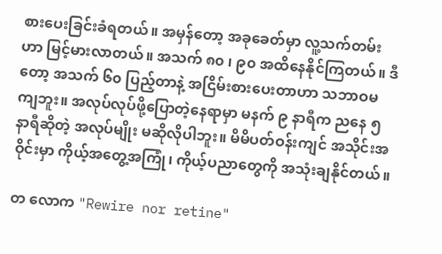စားပေးခြင်းခံရတယ်။ အမှန်တော့ အခုခေတ်မှာ လူ့သက်တမ်းဟာ မြင့်မားလာတယ်။ အသက် ၈၀ ၊ ၉၀ အထိနေနိုင်ကြတယ်။ ဒီတော့ အသက် ၆၀ ပြည့်တာနဲ့ အငြိမ်းစားပေးတာဟာ သဘာဝမကျဘူး။ အလုပ်လုပ်ဖို့ပြောတဲ့နေရာမှာ မနက် ၉ နာရီက ညနေ ၅ နာရီဆိုတဲ့ အလုပ်မျိုး မဆိုလိုပါဘူး။ မိမိပတ်ဝန်းကျင် အသိုင်းအဝိုင်းမှာ ကိုယ့်အတွေ့အကြုံ၊ ကိုယ့်ပညာတွေကို အသုံးချနိုင်တယ်။

တ လောက "Rewire nor retine"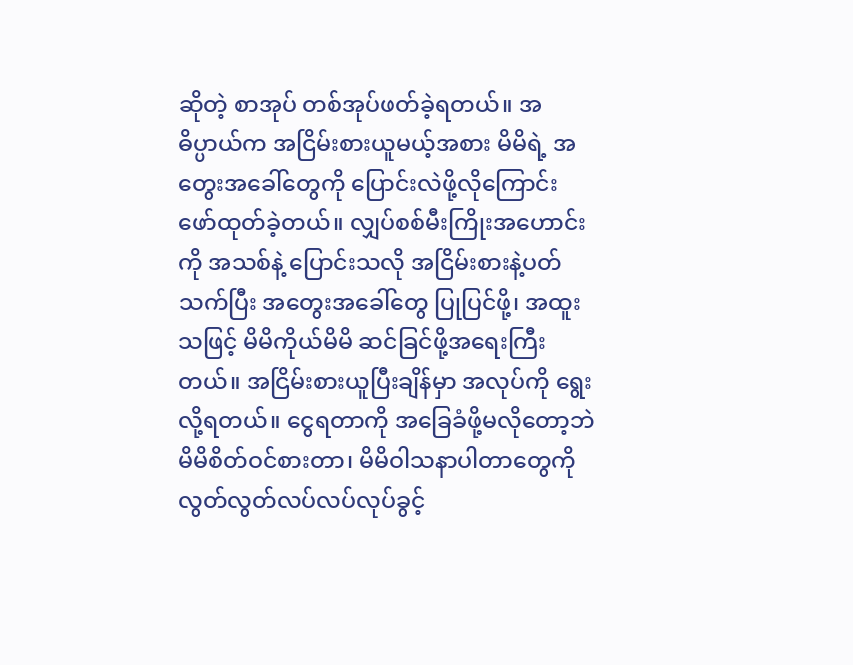ဆိုတဲ့ စာအုပ် တစ်အုပ်ဖတ်ခဲ့ရတယ်။ အဓိပ္ပာယ်က အငြိမ်းစားယူမယ့်အစား မိမိရဲ့ အတွေးအခေါ်တွေကို ပြောင်းလဲဖို့လိုကြောင်း ဖော်ထုတ်ခဲ့တယ်။ လျှပ်စစ်မီးကြိုးအဟောင်းကို အသစ်နဲ့ ပြောင်းသလို အငြိမ်းစားနဲ့ပတ်သက်ပြီး အတွေးအခေါ်တွေ ပြုပြင်ဖို့၊ အထူးသဖြင့် မိမိကိုယ်မိမိ ဆင်ခြင်ဖို့အရေးကြီးတယ်။ အငြိမ်းစားယူပြီးချိန်မှာ အလုပ်ကို ရွေးလို့ရတယ်။ ငွေရတာကို အခြေခံဖို့မလိုတော့ဘဲ မိမိစိတ်ဝင်စားတာ၊ မိမိဝါသနာပါတာတွေကို လွတ်လွတ်လပ်လပ်လုပ်ခွင့်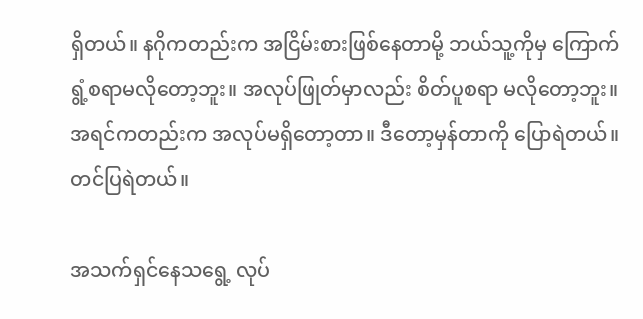ရှိတယ်။ နဂိုကတည်းက အငြိမ်းစားဖြစ်နေတာမို့ ဘယ်သူ့ကိုမှ ကြောက်ရွံ့စရာမလိုတော့ဘူး။ အလုပ်ဖြုတ်မှာလည်း စိတ်ပူစရာ မလိုတော့ဘူး။ အရင်ကတည်းက အလုပ်မရှိတော့တာ။ ဒီတော့မှန်တာကို ပြောရဲတယ်။ တင်ပြရဲတယ်။

အသက်ရှင်နေသရွေ့ လုပ်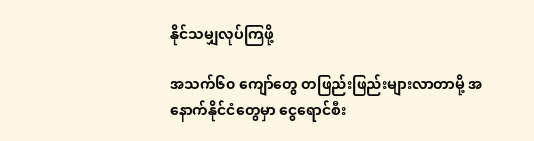နိုင်သမျှလုပ်ကြဖို့

အသက်၆၀ ကျော်တွေ တဖြည်းဖြည်းများလာတာမို့ အနောက်နိုင်ငံတွေမှာ ငွေရောင်စီး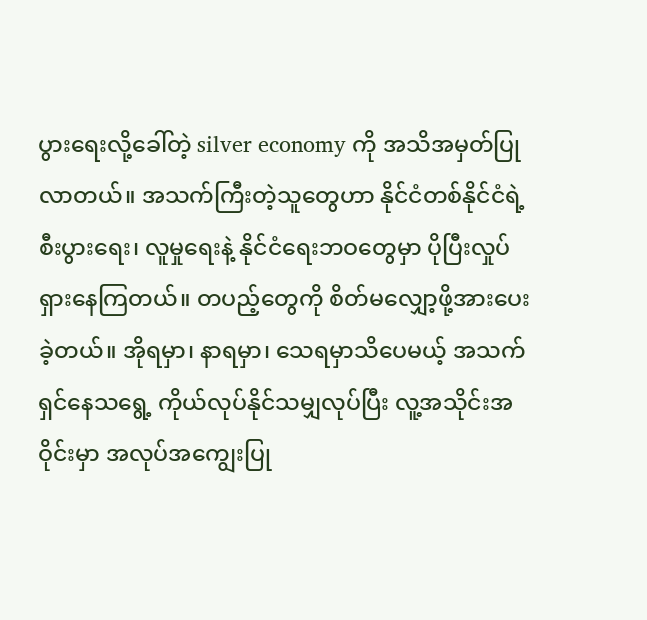ပွားရေးလို့ခေါ်တဲ့ silver economy ကို အသိအမှတ်ပြုလာတယ်။ အသက်ကြီးတဲ့သူတွေဟာ နိုင်ငံတစ်နိုင်ငံရဲ့ စီးပွားရေး၊ လူမှုရေးနဲ့ နိုင်ငံရေးဘဝတွေမှာ ပိုပြီးလှုပ်ရှားနေကြတယ်။ တပည့်တွေကို စိတ်မလျှော့ဖို့အားပေးခဲ့တယ်။ အိုရမှာ၊ နာရမှာ၊ သေရမှာသိပေမယ့် အသက်ရှင်နေသရွေ့ ကိုယ်လုပ်နိုင်သမျှလုပ်ပြီး လူ့အသိုင်းအဝိုင်းမှာ အလုပ်အကျွေးပြု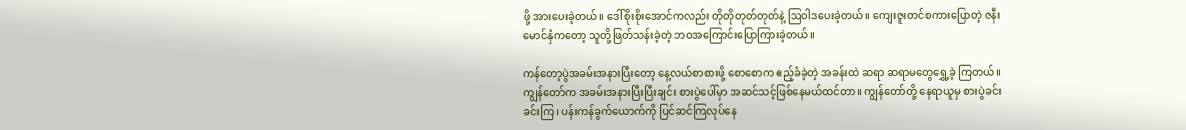ဖို့ အားပေးခဲ့တယ်။ ဒေါ်စိုးစိုးအောင်ကလည်း တိုတိုတုတ်တုတ်နဲ့ ဩဝါဒပေးခဲ့တယ်။ ကျေးဇူးတင်စကားပြောတဲ့ ဇနီးမောင်နှံကတော့ သူတို့ဖြတ်သန်းခဲ့တဲ့ ဘဝအကြောင်းပြောကြားခဲ့တယ်။

ကန်တော့ပွဲအခမ်းအနားပြီးတော့ နေ့လယ်စာစားဖို့ စောစောက ဧည့်ခံခဲ့တဲ့ အခန်းထဲ ဆရာ ဆရာမတွေရွှေ့ခဲ့ ကြတယ်။ ကျွန်တော်က အခမ်းအနားပြီးပြီးချင်း စားပွဲပေါ်မှာ အဆင်သင့်ဖြစ်နေမယ်ထင်တာ။ ကျွန်တော်တို့ နေရာယူမှ စားပွဲခင်း ခင်းကြ၊ ပန်းကန်ခွက်ယောက်ကို ပြင်ဆင်ကြလုပ်နေ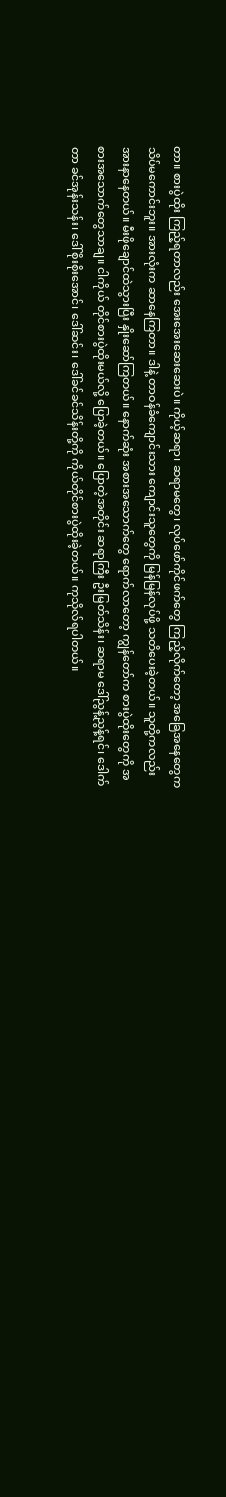တာ။ စားပွဲထိုး ကြည့်ရတာလည်း အေးအေးဆေးဆေးပဲ။ ကိုယ့်ဆရာ၊ ဆရာမတွေ၊ လုပ်ဖော်ကိုင်ဖက်တွေ ကြည့်လိုက်တော့ အခြေအနေတွေက သိပ်မကောင်းဘူး။ အားလုံးက ဆာနေကြတာ။ ဒါနဲ့ တာဝန်ခံကျောင်းသား ကျောင်းသူတွေကို မြန်မြန်လုပ်ဖို့ သတိပေးခဲ့တယ်။ သူတို့ကလည်း အားနာနေတယ်။ မီးဖိုချောင်ထဲသွားပြီး နှိုးဆော်ကြတယ်။ နောက်ဆုံး အစားအသောက်တွေ ရောက်လာတော့ ကျွန်တော်က စားပွဲထိုးတွေကို အစားအသောက်တွေသာချ။ ငါကိုယ် တိုင်စားပွဲထိုးမယ်လို့ ပြောခဲ့တယ်။ ပြောတဲ့အတိုင်း ဆရာကြီး ဦးမြတ်သိန်း၊ ဆရာမ ဒေါ်ညွန့်ညွန့်ရင်၊ ဒေါက်တာ ခင်အုန်းသန်း၊ ဒေါ်စိုးစိုးအောင်၊ ဒေါ်ဆင်း၊ ဒေါ်ခင်ခင်သိန်းတို့ကို ကိုယ်တိုင်စားပွဲထိုးခဲ့တယ်။ ကုသိုလ်ရပါတယ်။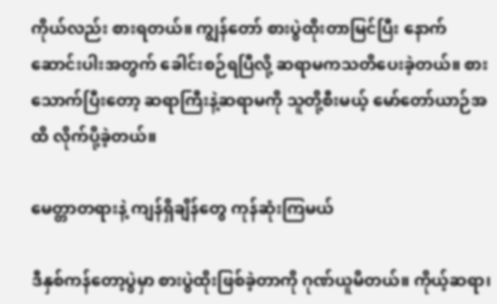ကိုယ်လည်း စားရတယ်။ ကျွန်တော် စားပွဲထိုးတာမြင်ပြီး နောက်ဆောင်းပါးအတွက် ခေါင်းစဉ်ရပြီလို့ ဆရာမကသတိပေးခဲ့တယ်။ စားသောက်ပြီးတော့ ဆရာကြီးနဲ့ဆရာမကို သူတို့စီးမယ့် မော်တော်ယာဉ်အထိ လိုက်ပို့ခဲ့တယ်။

မေတ္တာတရားနဲ့ ကျန်ရှိချိန်တွေ ကုန်ဆုံးကြမယ်

ဒီနှစ်ကန်တော့ပွဲမှာ စားပွဲထိုးဖြစ်ခဲ့တာကို ဂုဏ်ယူမိတယ်။ ကိုယ့်ဆရာ၊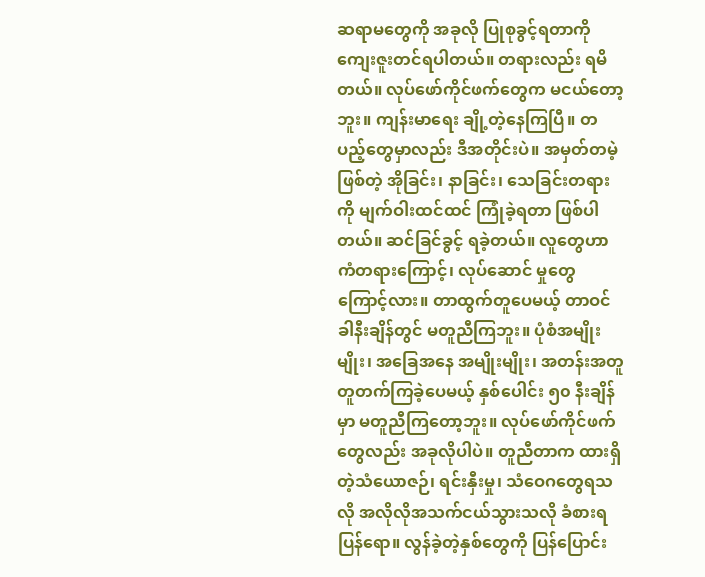ဆရာမတွေကို အခုလို ပြုစုခွင့်ရတာကို ကျေးဇူးတင်ရပါတယ်။ တရားလည်း ရမိတယ်။ လုပ်ဖော်ကိုင်ဖက်တွေက မငယ်တော့ဘူး။ ကျန်းမာရေး ချို့တဲ့နေကြပြီ။ တပည့်တွေမှာလည်း ဒီအတိုင်းပဲ။ အမှတ်တမဲ့ဖြစ်တဲ့ အိုခြင်း၊ နာခြင်း၊ သေခြင်းတရားကို မျက်ဝါးထင်ထင် ကြုံခဲ့ရတာ ဖြစ်ပါတယ်။ ဆင်ခြင်ခွင့် ရခဲ့တယ်။ လူတွေဟာကံတရားကြောင့်၊ လုပ်ဆောင် မှုတွေကြောင့်လား။ တာထွက်တူပေမယ့် တာဝင်ခါနီးချိန်တွင် မတူညီကြဘူး။ ပုံစံအမျိုးမျိုး၊ အခြေအနေ အမျိုးမျိုး၊ အတန်းအတူတူတက်ကြခဲ့ပေမယ့် နှစ်ပေါင်း ၅၀ နီးချိန်မှာ မတူညီကြတော့ဘူး။ လုပ်ဖော်ကိုင်ဖက်တွေလည်း အခုလိုပါပဲ။ တူညီတာက ထားရှိတဲ့သံယောဇဉ်၊ ရင်းနှီးမှု၊ သံဝေဂတွေရသလို အလိုလိုအသက်ငယ်သွားသလို ခံစားရပြန်ရော။ လွန်ခဲ့တဲ့နှစ်တွေကို ပြန်ပြောင်း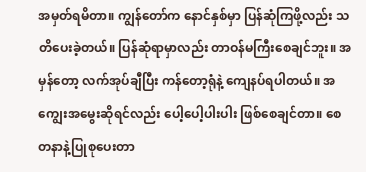အမှတ်ရမိတာ။ ကျွန်တော်က နောင်နှစ်မှာ ပြန်ဆုံကြဖို့လည်း သတိပေးခဲ့တယ်။ ပြန်ဆုံရာမှာလည်း တာဝန်မကြီးစေချင်ဘူး။ အမှန်တော့ လက်အုပ်ချီပြီး ကန်တော့ရုံနဲ့ ကျေနပ်ရပါတယ်။ အကျွေးအမွေးဆိုရင်လည်း ပေါ့ပေါ့ပါးပါး ဖြစ်စေချင်တာ။ စေတနာနဲ့ပြုစုပေးတာ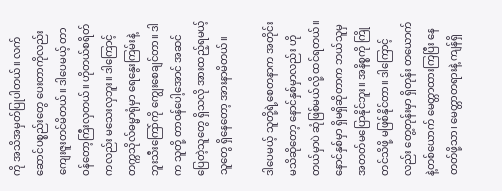ကို အသိအမှတ်ပြုပါတယ်။ လက်ဆောင်ပစ္စည်းတွေ ပေးတာကိုလည်း ကျေးဇူးတင်မိတယ်။ ဒါပေမယ့် တာဝန်တော့ကြီးလှတယ်။ ဟိုတယ်စရိတ်ကလည်း မသေးလှဘူး။ ဒါကြောင့် တက္ကသိုလ်ဓမ္မာရုံမှာ ရေနွေးကြမ်းနဲ့ ဘူးသီးကြော်ကို ကျွေးစေချင်တာ။ ဒါက သူတို့ တာဝန်ပေါ့အောင် အဆင်ပြေတဲ့သူတွေ ရှိသလို အားထည့်ရမယ့်သူတွေ ရှိနေတော့ အားနာမိတယ်။

ဒါပေမယ့် သူတို့ရဲ့စေတနာက အတိုင်းမသိဆိုတော့ နောင်နှစ်မှာလည်း ဟိုတယ်မှာပဲ ဆုံဖြစ်မယ်လို့ ထင်ရတယ်။ နောင်နှစ်မှာ ရှိမရှိဆိုတာက ဘယ်သူမှ အတတ်မပြောနိုင်ဘူး။ အနိစ္စကို ကြိုတင်သိဖို့ မဖြစ်နိုင်တာ။ ဒါကြောင့်လည်း တွေ့တုန်းမှာ ရှိတုန်း တယောက်နဲ့တစ်ယောက် မေတ္တာထားကြပြီး နေတတ်ဖို့သာ၊ မေတ္တာတရားနဲ့ ကျန်ရှိ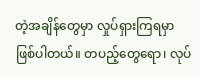တဲ့အချိန်တွေမှာ လှုပ်ရှားကြရမှာ ဖြစ်ပါတယ်။ တပည့်တွေရော၊ လုပ်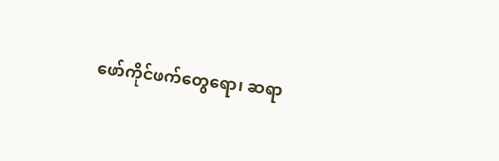ဖော်ကိုင်ဖက်တွေရော၊ ဆရာ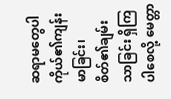ဆရာမတွေပါ ကိုယ်၏ကျန်းမာခြင်း၊ စိတ်၏ချမ်းသာခြင်း ရှိကြပါစေလို့ မေတ္တာ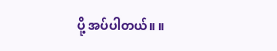ပို့ အပ်ပါတယ်။ ။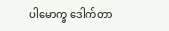ပါမောက္ခ ဒေါက်တာ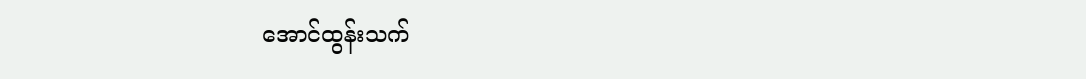အောင်ထွန်းသက်